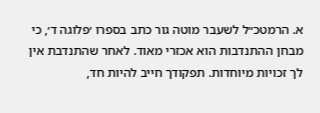א. הרמטכ״ל לשעבר מוטה גור כתב בספרו ׳פלוגה ד׳, כי מבחן ההתנדבות הוא אכזרי מאוד. לאחר שהתנדבת אין לך זכויות מיוחדות. תפקודך חייב להיות חד,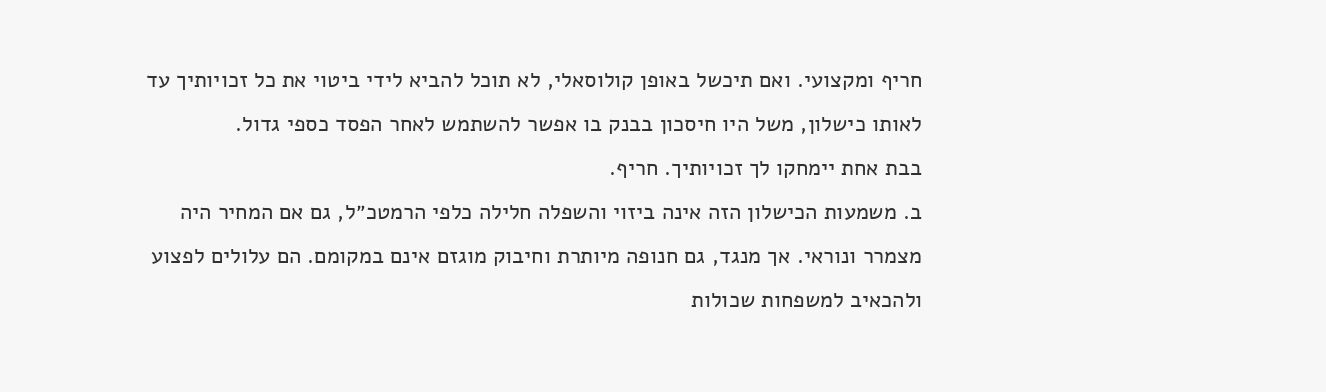חריף ומקצועי. ואם תיכשל באופן קולוסאלי, לא תוכל להביא לידי ביטוי את כל זכויותיך עד לאותו כישלון, משל היו חיסכון בבנק בו אפשר להשתמש לאחר הפסד כספי גדול.
בבת אחת יימחקו לך זכויותיך. חריף.
ב. משמעות הכישלון הזה אינה ביזוי והשפלה חלילה כלפי הרמטכ״ל, גם אם המחיר היה מצמרר ונוראי. אך מנגד, גם חנופה מיותרת וחיבוק מוגזם אינם במקומם. הם עלולים לפצוע ולהכאיב למשפחות שכולות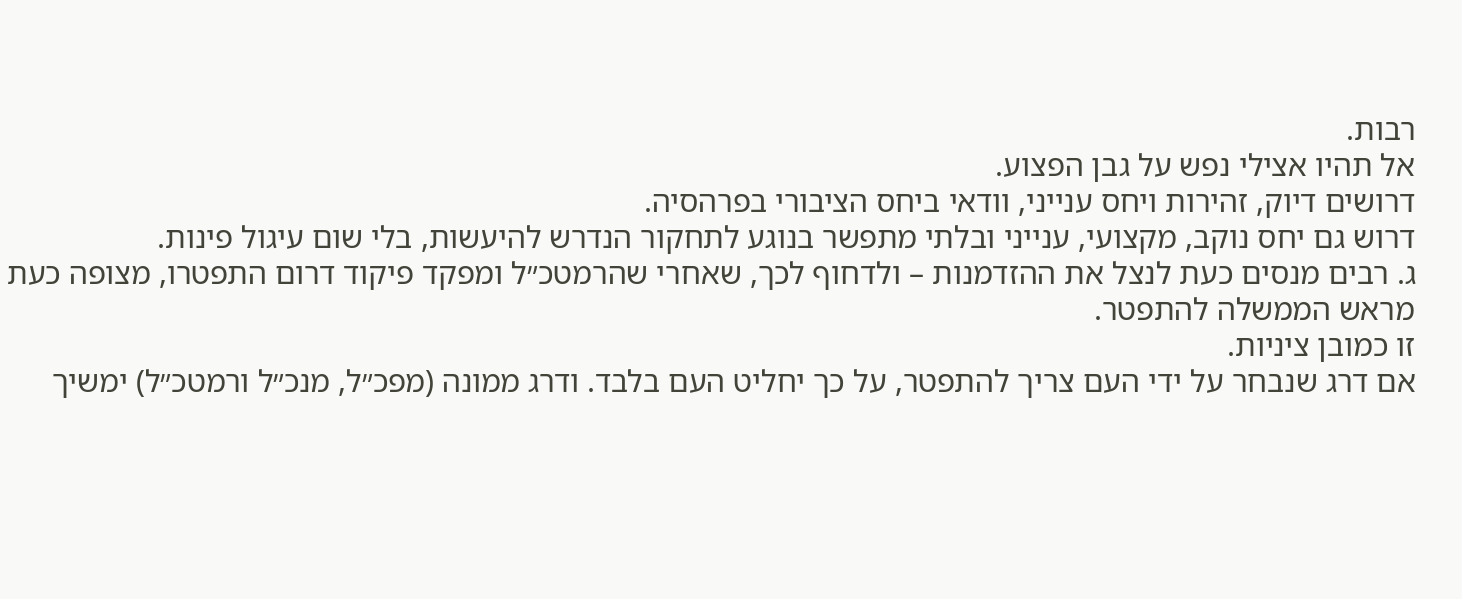רבות.
אל תהיו אצילי נפש על גבן הפצוע.
דרושים דיוק, זהירות ויחס ענייני, וודאי ביחס הציבורי בפרהסיה.
דרוש גם יחס נוקב, מקצועי, ענייני ובלתי מתפשר בנוגע לתחקור הנדרש להיעשות, בלי שום עיגול פינות.
ג. רבים מנסים כעת לנצל את ההזדמנות – ולדחוף לכך, שאחרי שהרמטכ״ל ומפקד פיקוד דרום התפטרו, מצופה כעת מראש הממשלה להתפטר.
זו כמובן ציניות.
אם דרג שנבחר על ידי העם צריך להתפטר, על כך יחליט העם בלבד. ודרג ממונה (מפכ״ל, מנכ״ל ורמטכ״ל) ימשיך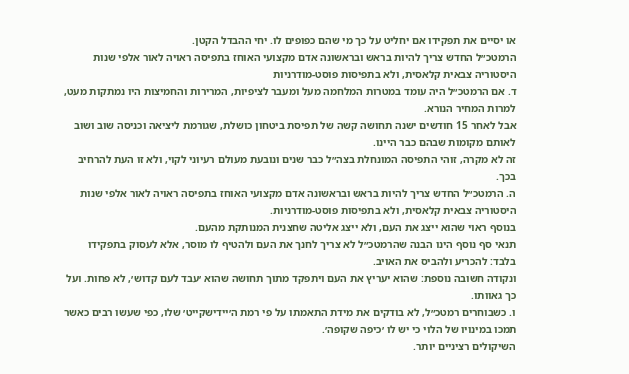או יסיים את תפקידו אם יחליט על כך מי שהם כפופים לו. יחי ההבדל הקטן.
הרמטכ״ל החדש צריך להיות בראש ובראשונה אדם מקצועי האוחז בתפיסה ראויה לאור אלפי שנות היסטוריה צבאית קלאסית, ולא בתפיסות פוסט-מודרניות
ד. אם הרמטכ״ל היה עומד במטרות המלחמה מעל ומעבר לציפיות, המרירות והחמיצות היו נמתקות מעט, למרות המחיר הנורא.
אבל לאחר 15 חודשים ישנה תחושה קשה של תפיסת ביטחון כושלת, שגורמת ליציאה וכניסה שוב ושוב לאותם מקומות שבהם כבר היינו.
זה לא מקרה, זוהי התפיסה המונחלת בצה״ל כבר שנים ונובעת מעולם רעיוני לקוי, ולא זו העת להרחיב בכך.
ה. הרמטכ״ל החדש צריך להיות בראש ובראשונה אדם מקצועי האוחז בתפיסה ראויה לאור אלפי שנות היסטוריה צבאית קלאסית, ולא בתפיסות פוסט-מודרניות.
בנוסף ראוי שהוא ייצג את העם, ולא ייצג אליטה שחצנית המנותקת מהעם.
תנאי סף נוסף הינו הבנה שהרמטכ״ל לא צריך לחנך את העם ולהטיף לו מוסר, אלא לעסוק בתפקידו בלבד: להכריע ולהביס את האויב.
ונקודה חשובה נוספת: שהוא יעריץ את העם ויתפקד מתוך תחושה שהוא ׳עבד לעם קדוש׳, לא פחות. ועל כך גאוותו.
ו. כשבוחרים רמטכ״ל, לא בודקים את מידת התאמתו על פי רמת ה׳יידישקייט׳ שלו, כפי שעשו רבים כאשר תמכו במינויו של הלוי כי יש לו ׳כיפה שקופה׳.
השיקולים רציניים יותר.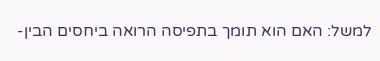למשל: האם הוא תומך בתפיסה הרואה ביחסים הבין-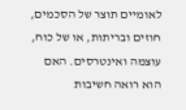לאומיים תוצר של הסכמים, חוזים ובריתות, או של כוח, עוצמה ואינטרסים. האם הוא רואה חשיבות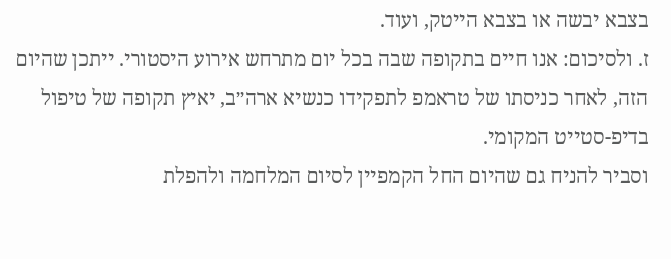בצבא יבשה או בצבא הייטק, ועוד.
ז. ולסיכום: אנו חיים בתקופה שבה בכל יום מתרחש אירוע היסטורי. ייתכן שהיום הזה, לאחר כניסתו של טראמפ לתפקידו כנשיא ארה״ב, יאיץ תקופה של טיפול בדיפ-סטייט המקומי.
וסביר להניח גם שהיום החל הקמפיין לסיום המלחמה ולהפלת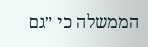הממשלה כי ״גם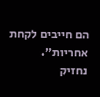הם חייבים לקחת אחריות״.
נחזיק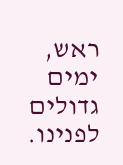ראש, ימים גדולים לפנינו.